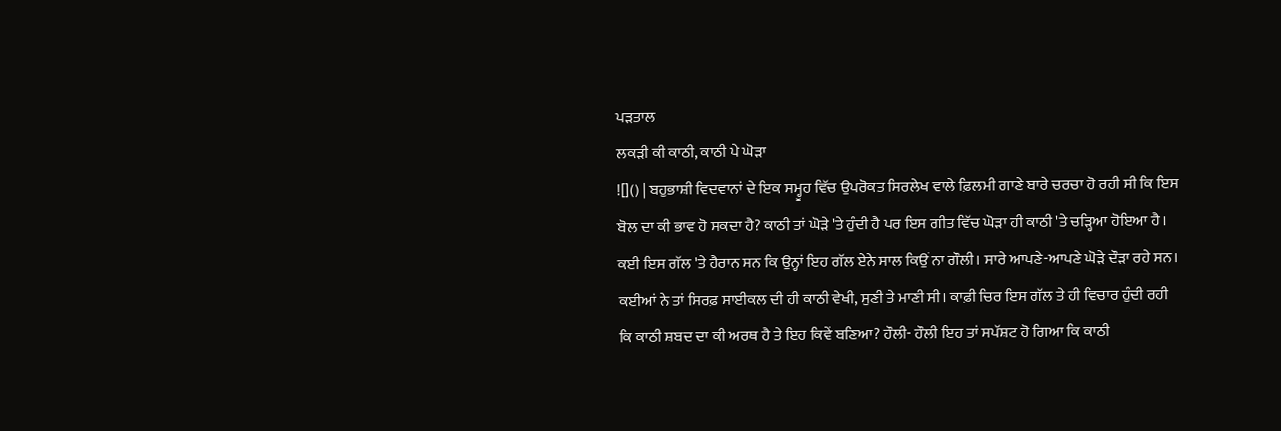ਪੜਤਾਲ
ਲਕੜੀ ਕੀ ਕਾਠੀ, ਕਾਠੀ ਪੇ ਘੋੜਾ
![]() | ਬਹੁਭਾਸ਼ੀ ਵਿਦਵਾਨਾਂ ਦੇ ਇਕ ਸਮ੍ਹੂਹ ਵਿੱਚ ਉਪਰੋਕਤ ਸਿਰਲੇਖ ਵਾਲੇ ਫ਼ਿਲਮੀ ਗਾਣੇ ਬਾਰੇ ਚਰਚਾ ਹੋ ਰਹੀ ਸੀ ਕਿ ਇਸ ਬੋਲ ਦਾ ਕੀ ਭਾਵ ਹੋ ਸਕਦਾ ਹੈ? ਕਾਠੀ ਤਾਂ ਘੋੜੇ 'ਤੇ ਹੁੰਦੀ ਹੈ ਪਰ ਇਸ ਗੀਤ ਵਿੱਚ ਘੋੜਾ ਹੀ ਕਾਠੀ 'ਤੇ ਚੜ੍ਹਿਆ ਹੋਇਆ ਹੈ। ਕਈ ਇਸ ਗੱਲ 'ਤੇ ਹੈਰਾਨ ਸਨ ਕਿ ਉਨ੍ਹਾਂ ਇਹ ਗੱਲ ਏਨੇ ਸਾਲ ਕਿਉਂ ਨਾ ਗੌਲੀ। ਸਾਰੇ ਆਪਣੇ-ਆਪਣੇ ਘੋੜੇ ਦੌੜਾ ਰਹੇ ਸਨ। ਕਈਆਂ ਨੇ ਤਾਂ ਸਿਰਫ਼ ਸਾਈਕਲ ਦੀ ਹੀ ਕਾਠੀ ਵੇਖੀ, ਸੁਣੀ ਤੇ ਮਾਣੀ ਸੀ। ਕਾਫ਼ੀ ਚਿਰ ਇਸ ਗੱਲ ਤੇ ਹੀ ਵਿਚਾਰ ਹੁੰਦੀ ਰਹੀ ਕਿ ਕਾਠੀ ਸ਼ਬਦ ਦਾ ਕੀ ਅਰਥ ਹੈ ਤੇ ਇਹ ਕਿਵੇਂ ਬਣਿਆ? ਹੌਲੀ- ਹੌਲੀ ਇਹ ਤਾਂ ਸਪੱਸ਼ਟ ਹੋ ਗਿਆ ਕਿ ਕਾਠੀ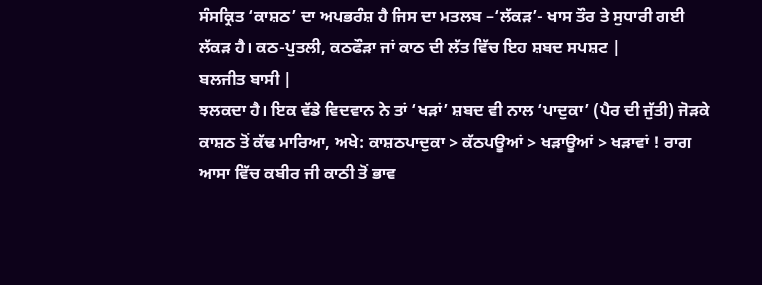ਸੰਸਕ੍ਰਿਤ ‘ਕਾਸ਼ਠ’ ਦਾ ਅਪਭਰੰਸ਼ ਹੈ ਜਿਸ ਦਾ ਮਤਲਬ –‘ਲੱਕੜ’- ਖਾਸ ਤੌਰ ਤੇ ਸੁਧਾਰੀ ਗਈ ਲੱਕੜ ਹੈ। ਕਠ-ਪੁਤਲੀ, ਕਠਫੌੜਾ ਜਾਂ ਕਾਠ ਦੀ ਲੱਤ ਵਿੱਚ ਇਹ ਸ਼ਬਦ ਸਪਸ਼ਟ |
ਬਲਜੀਤ ਬਾਸੀ |
ਝਲਕਦਾ ਹੈ। ਇਕ ਵੱਡੇ ਵਿਦਵਾਨ ਨੇ ਤਾਂ ‘ਖੜਾਂ’ ਸ਼ਬਦ ਵੀ ਨਾਲ ‘ਪਾਦੁਕਾ’ (ਪੈਰ ਦੀ ਜੁੱਤੀ) ਜੋੜਕੇ ਕਾਸ਼ਠ ਤੋਂ ਕੱਢ ਮਾਰਿਆ, ਅਖੇ: ਕਾਸ਼ਠਪਾਦੁਕਾ > ਕੱਠਪਊਆਂ > ਖੜਾਊਆਂ > ਖੜਾਵਾਂ ! ਰਾਗ ਆਸਾ ਵਿੱਚ ਕਬੀਰ ਜੀ ਕਾਠੀ ਤੋਂ ਭਾਵ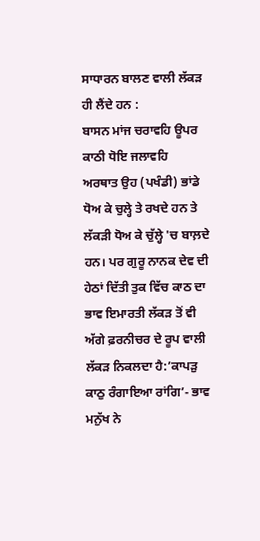ਸਾਧਾਰਨ ਬਾਲਣ ਵਾਲੀ ਲੱਕੜ ਹੀ ਲੈਂਦੇ ਹਨ :
ਬਾਸਨ ਮਾਂਜ ਚਰਾਵਹਿ ਊਪਰ ਕਾਠੀ ਧੋਇ ਜਲਾਵਹਿ
ਅਰਥਾਤ ਉਹ (ਪਖੰਡੀ) ਭਾਂਡੇ ਧੋਅ ਕੇ ਚੁਲ੍ਹੇ ਤੇ ਰਖਦੇ ਹਨ ਤੇ ਲੱਕੜੀ ਧੋਅ ਕੇ ਚੁੱਲ੍ਹੇ 'ਚ ਬਾਲ਼ਦੇ ਹਨ। ਪਰ ਗੁਰੂ ਨਾਨਕ ਦੇਵ ਦੀ ਹੇਠਾਂ ਦਿੱਤੀ ਤੁਕ ਵਿੱਚ ਕਾਠ ਦਾ ਭਾਵ ਇਮਾਰਤੀ ਲੱਕੜ ਤੋਂ ਵੀ ਅੱਗੇ ਫ਼ਰਨੀਚਰ ਦੇ ਰੂਪ ਵਾਲੀ ਲੱਕੜ ਨਿਕਲਦਾ ਹੈ:’ਕਾਪੜੁ ਕਾਠੁ ਰੰਗਾਇਆ ਰਾਂਗਿ’- ਭਾਵ ਮਨੁੱਖ ਨੇ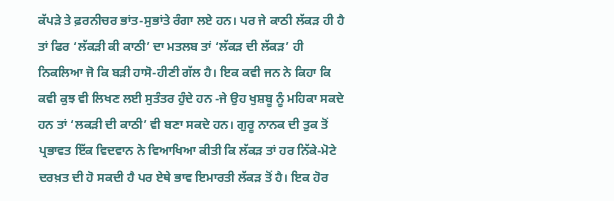ਕੱਪੜੇ ਤੇ ਫ਼ਰਨੀਚਰ ਭਾਂਤ-ਸੁਭਾਂਤੇ ਰੰਗਾ ਲਏ ਹਨ। ਪਰ ਜੇ ਕਾਠੀ ਲੱਕੜ ਹੀ ਹੈ ਤਾਂ ਫਿਰ ‘ਲੱਕੜੀ ਕੀ ਕਾਠੀ’ ਦਾ ਮਤਲਬ ਤਾਂ ‘ਲੱਕੜ ਦੀ ਲੱਕੜ’ ਹੀ ਨਿਕਲਿਆ ਜੋ ਕਿ ਬੜੀ ਹਾਸੋ-ਹੀਣੀ ਗੱਲ ਹੈ। ਇਕ ਕਵੀ ਜਨ ਨੇ ਕਿਹਾ ਕਿ ਕਵੀ ਕੁਝ ਵੀ ਲਿਖਣ ਲਈ ਸੁਤੰਤਰ ਹੁੰਦੇ ਹਨ -ਜੇ ਉਹ ਖੁਸ਼ਬੂ ਨੂੰ ਮਹਿਕਾ ਸਕਦੇ ਹਨ ਤਾਂ ‘ਲਕੜੀ ਦੀ ਕਾਠੀ’ ਵੀ ਬਣਾ ਸਕਦੇ ਹਨ। ਗੁਰੂ ਨਾਨਕ ਦੀ ਤੁਕ ਤੋਂ ਪ੍ਰਭਾਵਤ ਇੱਕ ਵਿਦਵਾਨ ਨੇ ਵਿਆਖਿਆ ਕੀਤੀ ਕਿ ਲੱਕੜ ਤਾਂ ਹਰ ਨਿੱਕੇ-ਮੋਟੇ ਦਰਖ਼ਤ ਦੀ ਹੋ ਸਕਦੀ ਹੈ ਪਰ ਏਥੇ ਭਾਵ ਇਮਾਰਤੀ ਲੱਕੜ ਤੋਂ ਹੈ। ਇਕ ਹੋਰ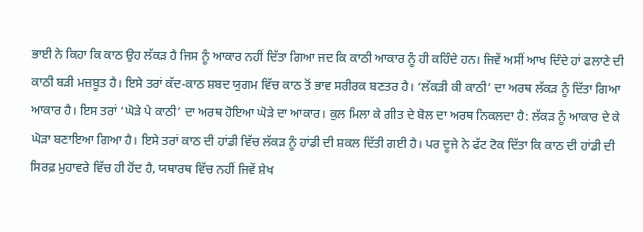ਭਾਈ ਨੇ ਕਿਹਾ ਕਿ ਕਾਠ ਉਹ ਲੱਕੜ ਹੈ ਜਿਸ ਨੂੰ ਆਕਾਰ ਨਹੀਂ ਦਿੱਤਾ ਗਿਆ ਜਦ ਕਿ ਕਾਠੀ ਆਕਾਰ ਨੂੰ ਹੀ ਕਹਿੰਦੇ ਹਨ। ਜਿਵੇਂ ਅਸੀਂ ਆਖ ਦਿੰਦੇ ਹਾਂ ਫਲਾਣੇ ਦੀ ਕਾਠੀ ਬੜੀ ਮਜ਼ਬੂਤ ਹੈ। ਇਸੇ ਤਰਾਂ ਕੱਦ-ਕਾਠ ਸ਼ਬਦ ਯੁਗਮ ਵਿੱਚ ਕਾਠ ਤੋਂ ਭਾਵ ਸਰੀਰਕ ਬਣਤਰ ਹੈ। ‘ਲੱਕੜੀ ਕੀ ਕਾਠੀ’ ਦਾ ਅਰਥ ਲੱਕੜ ਨੂੰ ਦਿੱਤਾ ਗਿਆ ਆਕਾਰ ਹੈ। ਇਸ ਤਰਾਂ ‘ਘੋੜੇ ਪੇ ਕਾਠੀ’ ਦਾ ਅਰਥ ਹੋਇਆ ਘੋੜੇ ਦਾ ਆਕਾਰ। ਕੁਲ ਮਿਲਾ ਕੇ ਗੀਤ ਦੇ ਬੋਲ ਦਾ ਅਰਥ ਨਿਕਲਦਾ ਹੈ: ਲੱਕੜ ਨੂੰ ਆਕਾਰ ਦੇ ਕੇ ਘੋੜਾ ਬਣਾਇਆ ਗਿਆ ਹੈ। ਇਸੇ ਤਰਾਂ ਕਾਠ ਦੀ ਹਾਂਡੀ ਵਿੱਚ ਲੱਕੜ ਨੂੰ ਹਾਂਡੀ ਦੀ ਸ਼ਕਲ ਦਿੱਤੀ ਗਈ ਹੈ। ਪਰ ਦੂਜੇ ਨੇ ਫੱਟ ਟੋਕ ਦਿੱਤਾ ਕਿ ਕਾਠ ਦੀ ਹਾਂਡੀ ਦੀ ਸਿਰਫ਼ ਮੁਹਾਵਰੇ ਵਿੱਚ ਹੀ ਹੋਂਦ ਹੈ, ਯਥਾਰਥ ਵਿੱਚ ਨਹੀਂ ਜਿਵੇਂ ਸ਼ੇਖ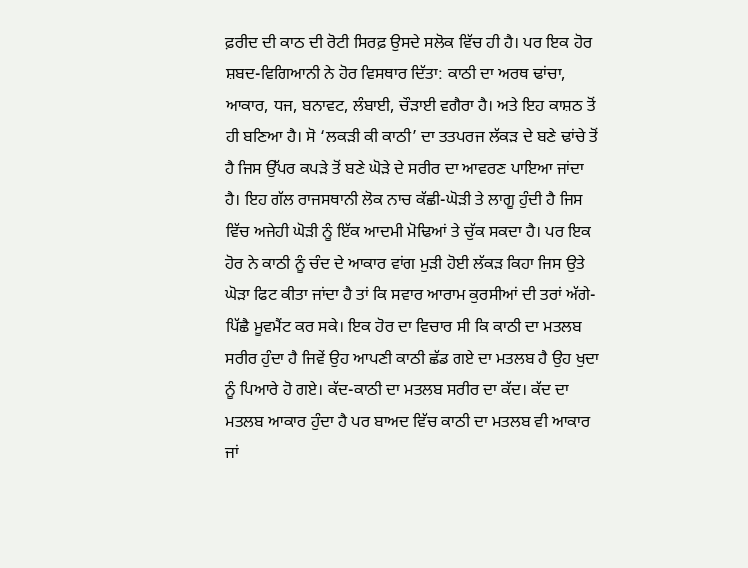ਫ਼ਰੀਦ ਦੀ ਕਾਠ ਦੀ ਰੋਟੀ ਸਿਰਫ਼ ਉਸਦੇ ਸਲੋਕ ਵਿੱਚ ਹੀ ਹੈ। ਪਰ ਇਕ ਹੋਰ ਸ਼ਬਦ-ਵਿਗਿਆਨੀ ਨੇ ਹੋਰ ਵਿਸਥਾਰ ਦਿੱਤਾ: ਕਾਠੀ ਦਾ ਅਰਥ ਢਾਂਚਾ, ਆਕਾਰ, ਧਜ, ਬਨਾਵਟ, ਲੰਬਾਈ, ਚੌੜਾਈ ਵਗੈਰਾ ਹੈ। ਅਤੇ ਇਹ ਕਾਸ਼ਠ ਤੋਂ ਹੀ ਬਣਿਆ ਹੈ। ਸੋ ‘ਲਕੜੀ ਕੀ ਕਾਠੀ’ ਦਾ ਤਤਪਰਜ ਲੱਕੜ ਦੇ ਬਣੇ ਢਾਂਚੇ ਤੋਂ ਹੈ ਜਿਸ ਉੱਪਰ ਕਪੜੇ ਤੋਂ ਬਣੇ ਘੋੜੇ ਦੇ ਸਰੀਰ ਦਾ ਆਵਰਣ ਪਾਇਆ ਜਾਂਦਾ ਹੈ। ਇਹ ਗੱਲ ਰਾਜਸਥਾਨੀ ਲੋਕ ਨਾਚ ਕੱਛੀ-ਘੋੜੀ ਤੇ ਲਾਗੂ ਹੁੰਦੀ ਹੈ ਜਿਸ ਵਿੱਚ ਅਜੇਹੀ ਘੋੜੀ ਨੂੰ ਇੱਕ ਆਦਮੀ ਮੋਢਿਆਂ ਤੇ ਚੁੱਕ ਸਕਦਾ ਹੈ। ਪਰ ਇਕ ਹੋਰ ਨੇ ਕਾਠੀ ਨੂੰ ਚੰਦ ਦੇ ਆਕਾਰ ਵਾਂਗ ਮੁੜੀ ਹੋਈ ਲੱਕੜ ਕਿਹਾ ਜਿਸ ਉਤੇ ਘੋੜਾ ਫਿਟ ਕੀਤਾ ਜਾਂਦਾ ਹੈ ਤਾਂ ਕਿ ਸਵਾਰ ਆਰਾਮ ਕੁਰਸੀਆਂ ਦੀ ਤਰਾਂ ਅੱਗੇ-ਪਿੱਛੈ ਮੂਵਮੈਂਟ ਕਰ ਸਕੇ। ਇਕ ਹੋਰ ਦਾ ਵਿਚਾਰ ਸੀ ਕਿ ਕਾਠੀ ਦਾ ਮਤਲਬ ਸਰੀਰ ਹੁੰਦਾ ਹੈ ਜਿਵੇਂ ਉਹ ਆਪਣੀ ਕਾਠੀ ਛੱਡ ਗਏ ਦਾ ਮਤਲਬ ਹੈ ਉਹ ਖੁਦਾ ਨੂੰ ਪਿਆਰੇ ਹੋ ਗਏ। ਕੱਦ-ਕਾਠੀ ਦਾ ਮਤਲਬ ਸਰੀਰ ਦਾ ਕੱਦ। ਕੱਦ ਦਾ ਮਤਲਬ ਆਕਾਰ ਹੁੰਦਾ ਹੈ ਪਰ ਬਾਅਦ ਵਿੱਚ ਕਾਠੀ ਦਾ ਮਤਲਬ ਵੀ ਆਕਾਰ ਜਾਂ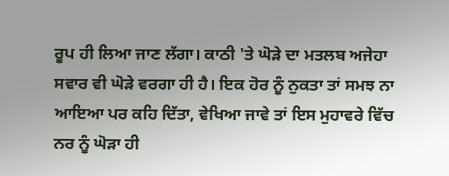ਰੂਪ ਹੀ ਲਿਆ ਜਾਣ ਲੱਗਾ। ਕਾਠੀ 'ਤੇ ਘੋੜੇ ਦਾ ਮਤਲਬ ਅਜੇਹਾ ਸਵਾਰ ਵੀ ਘੋੜੇ ਵਰਗਾ ਹੀ ਹੈ। ਇਕ ਹੋਰ ਨੂੰ ਨੁਕਤਾ ਤਾਂ ਸਮਝ ਨਾ ਆਇਆ ਪਰ ਕਹਿ ਦਿੱਤਾ, ਵੇਖਿਆ ਜਾਵੇ ਤਾਂ ਇਸ ਮੁਹਾਵਰੇ ਵਿੱਚ ਨਰ ਨੂੰ ਘੋੜਾ ਹੀ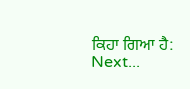ਕਿਹਾ ਗਿਆ ਹੈ:
Next...